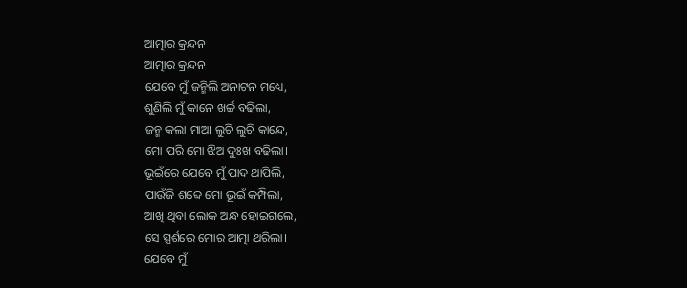ଆତ୍ମାର କ୍ରନ୍ଦନ
ଆତ୍ମାର କ୍ରନ୍ଦନ
ଯେବେ ମୁଁ ଜନ୍ମିଲି ଅନାଟନ ମଧ୍ୟେ,
ଶୁଣିଲି ମୁଁ କାନେ ଖର୍ଚ୍ଚ ବଢିଲା,
ଜନ୍ମ କଲା ମାଆ ଲୁଚି ଲୁଚି କାନ୍ଦେ,
ମୋ ପରି ମୋ ଝିଅ ଦୁଃଖ ବଢିଲା।
ଭୂଇଁରେ ଯେବେ ମୁଁ ପାଦ ଥାପିଲି,
ପାଉଁଜି ଶବ୍ଦେ ମୋ ଭୂଇଁ କମ୍ପିଲା,
ଆଖି ଥିବା ଲୋକ ଅନ୍ଧ ହୋଇଗଲେ,
ସେ ସ୍ପର୍ଶରେ ମୋର ଆତ୍ମା ଥରିଲା।
ଯେବେ ମୁଁ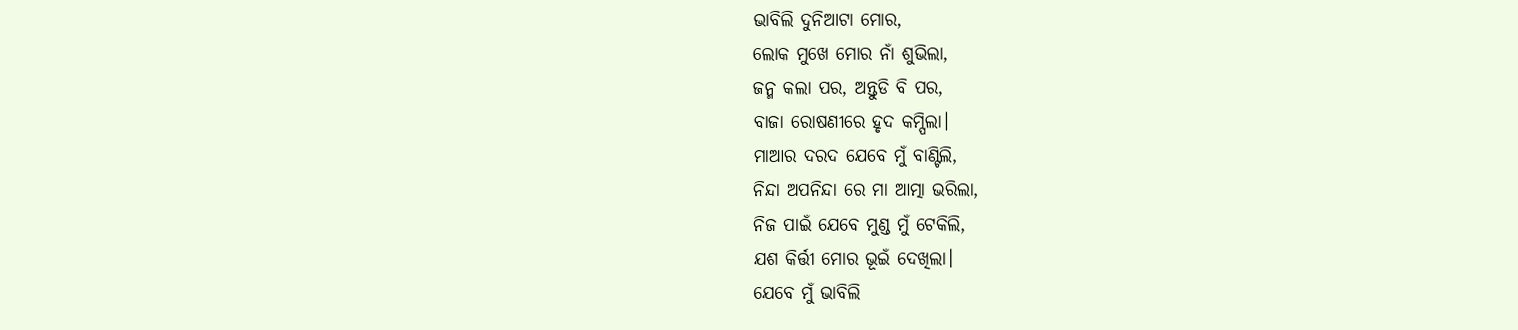ଭାବିଲି ଦୁନିଆଟା ମୋର,
ଲୋକ ମୁଖେ ମୋର ନାଁ ଶୁଭିଲା,
ଜନ୍ମ କଲା ପର, ଅନ୍ତୁଡି ବି ପର,
ବାଜା ରୋଷଣୀରେ ହୃଦ କମ୍ପିଲା।
ମାଆର ଦରଦ ଯେବେ ମୁଁ ବାଣ୍ଟିଲି,
ନିନ୍ଦା ଅପନିନ୍ଦା ରେ ମା ଆତ୍ମା ଭରିଲା,
ନିଜ ପାଇଁ ଯେବେ ମୁଣ୍ଡ ମୁଁ ଟେକିଲି,
ଯଶ କିର୍ତ୍ତୀ ମୋର ଭୂଇଁ ଦେଖିଲା।
ଯେବେ ମୁଁ ଭାବିଲି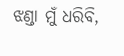ଝଣ୍ଡା ମୁଁ ଧରିବି,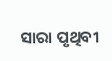ସାରା ପୃଥିବୀ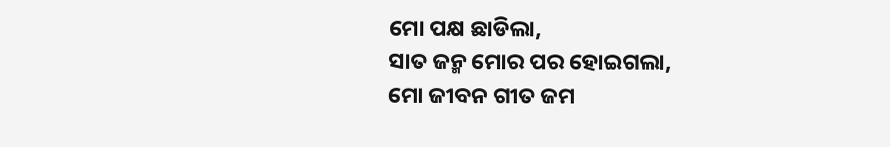ମୋ ପକ୍ଷ ଛାଡିଲା,
ସାତ ଜନ୍ମ ମୋର ପର ହୋଇଗଲା,
ମୋ ଜୀବନ ଗୀତ ଜମ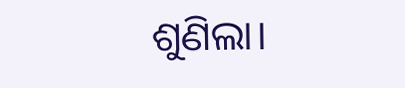ଶୁଣିଲା।